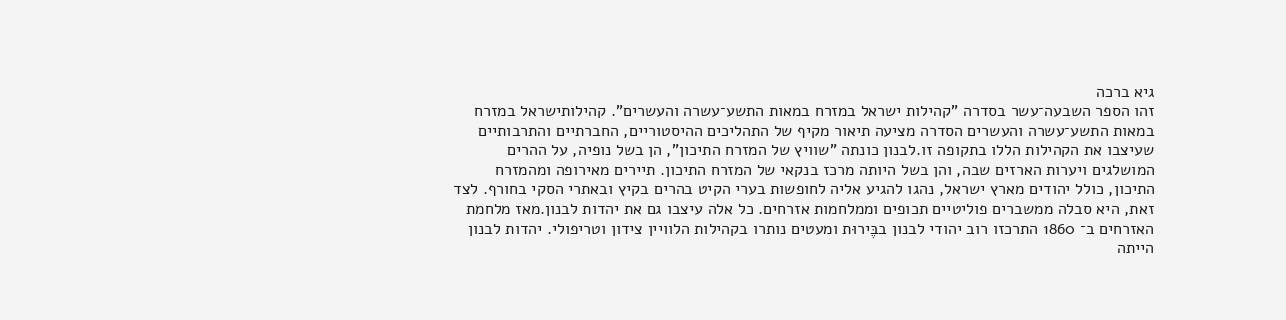גיא ברכה
זהו הספר השבעה־עשר בסדרה "קהילות ישראל במזרח במאות התשע־עשרה והעשרים". קהילותישראל במזרח במאות התשע־עשרה והעשרים הסדרה מציעה תיאור מקיף של התהליכים ההיסטוריים, החברתיים והתרבותיים שעיצבו את הקהילות הללו בתקופה זו.לבנון כונתה "שוויץ של המזרח התיכון", הן בשל נופיה, על ההרים המושלגים ויערות הארזים שבה, והן בשל היותה מרכז בנקאי של המזרח התיכון. תיירים מאירופה ומהמזרח התיכון, כולל יהודים מארץ ישראל, נהגו להגיע אליה לחופשות בערי הקיט בהרים בקיץ ובאתרי הסקי בחורף. לצד זאת, היא סבלה ממשברים פוליטיים תכופים וממלחמות אזרחים. כל אלה עיצבו גם את יהדות לבנון.מאז מלחמת האזרחים ב־ 1860 התרכזו רוב יהודי לבנון בבֶּירוּת ומעטים נותרו בקהילות הלוויין צידון וטריפולי. יהדות לבנון הייתה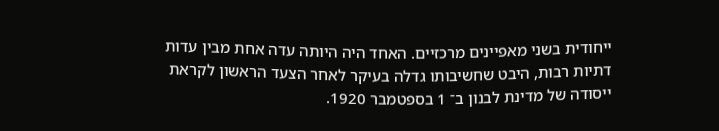ייחודית בשני מאפיינים מרכזיים. האחד היה היותה עדה אחת מבין עדות דתיות רבות, היבט שחשיבותו גדלה בעיקר לאחר הצעד הראשון לקראת ייסודה של מדינת לבנון ב־ 1 בספטמבר 1920.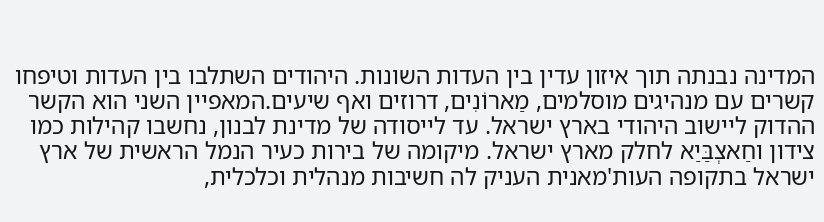המדינה נבנתה תוך איזון עדין בין העדות השונות. היהודים השתלבו בין העדות וטיפחו קשרים עם מנהיגים מוסלמים, מַארוֹנִים, דרוזים ואף שיעים.המאפיין השני הוא הקשר ההדוק ליישוב היהודי בארץ ישראל. עד לייסודה של מדינת לבנון, נחשבו קהילות כמו צידון וחַאצְבַּיַא לחלק מארץ ישראל. מיקומה של בירות כעיר הנמל הראשית של ארץ ישראל בתקופה העות'מאנית העניק לה חשיבות מנהלית וכלכלית,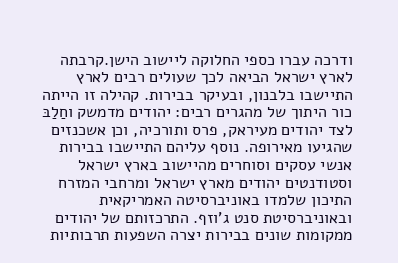ודרכה עברו כספי החלוקה ליישוב הישן.קרבתה לארץ ישראל הביאה לכך שעולים רבים לארץ התיישבו בלבנון, ובעיקר בבירות. קהילה זו הייתה כור היתוך של מהגרים רבים: יהודים מדמשק וחַלַבּ לצד יהודים מעיראק, פרס ותורכיה, וכן אשכנזים שהגיעו מאירופה. נוסף עליהם התיישבו בבירות אנשי עסקים וסוחרים מהיישוב בארץ ישראל וסטודנטים יהודים מארץ ישראל ומרחבי המזרח התיכון שלמדו באוניברסיטה האמריקאית ובאוניברסיטת סנט ג'וזף. התרכזותם של יהודים ממקומות שונים בבירות יצרה השפעות תרבותיות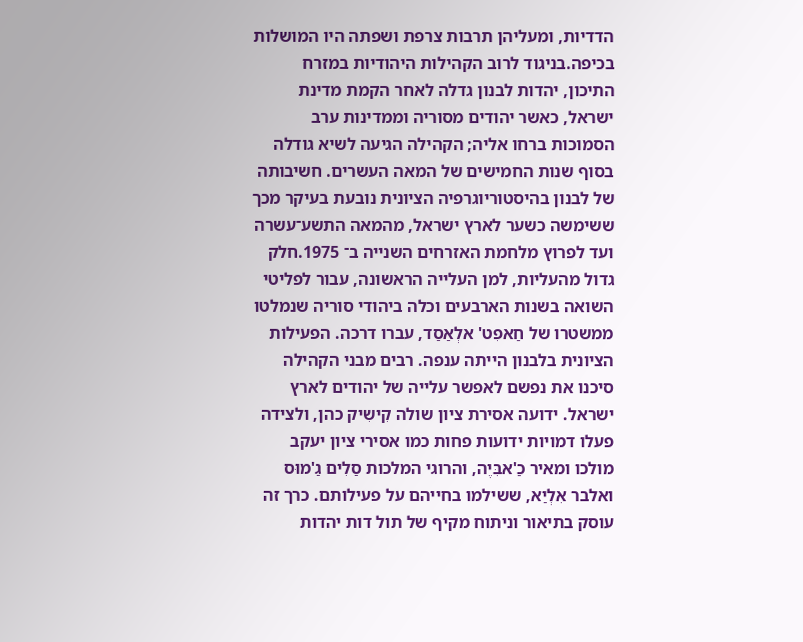הדדיות, ומעליהן תרבות צרפת ושפתה היו המושלות בכיפה.בניגוד לרוב הקהילות היהודיות במזרח התיכון, יהדות לבנון גדלה לאחר הקמת מדינת ישראל, כאשר יהודים מסוריה וממדינות ערב הסמוכות ברחו אליה; הקהילה הגיעה לשיא גודלה בסוף שנות החמישים של המאה העשרים. חשיבותה של לבנון בהיסטוריוגרפיה הציונית נובעת בעיקר מכך ששימשה כשער לארץ ישראל, מהמאה התשע־עשרה ועד לפרוץ מלחמת האזרחים השנייה ב־ 1975.חלק גדול מהעליות, למן העלייה הראשונה, עבור לפליטי השואה בשנות הארבעים וכלה ביהודי סוריה שנמלטו ממשטרו של חַאפִט' אלְאַסַד, עברו דרכה. הפעילות הציונית בלבנון הייתה ענפה. רבים מבני הקהילה סיכנו את נפשם לאפשר עלייה של יהודים לארץ ישראל. ידועה אסירת ציון שולה קִישִיק כהן, ולצידה פעלו דמויות ידועות פחות כמו אסירי ציון יעקב מולכו ומאיר כַ'אבִּיֶה, והרוגי המלכות סַלִים גַ'מוּס ואלבר אִלְיַא, ששילמו בחייהם על פעילותם. כרך זה עוסק בתיאור וניתוח מקיף של תול דות יהדות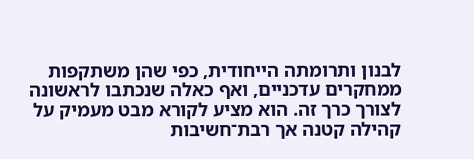לבנון ותרומתה הייחודית, כפי שהן משתקפות ממחקרים עדכניים, ואף כאלה שנכתבו לראשונה לצורך כרך זה. הוא מציע לקורא מבט מעמיק על קהילה קטנה אך רבת־חשיבות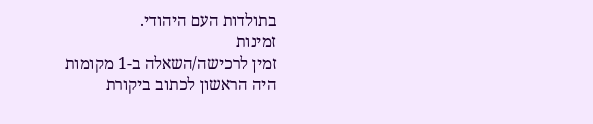בתולדות העם היהודי.
זמינות
זמין לרכישה/השאלה ב-1 מקומות
היה הראשון לכתוב ביקורת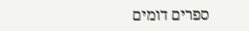ספרים דומים